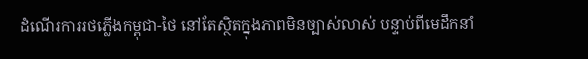ដំណើរការរថភ្លើងកម្ពុជា-ថៃ នៅតែស្ថិតក្នុងភាពមិនច្បាស់លាស់ បន្ទាប់ពីមេដឹកនាំ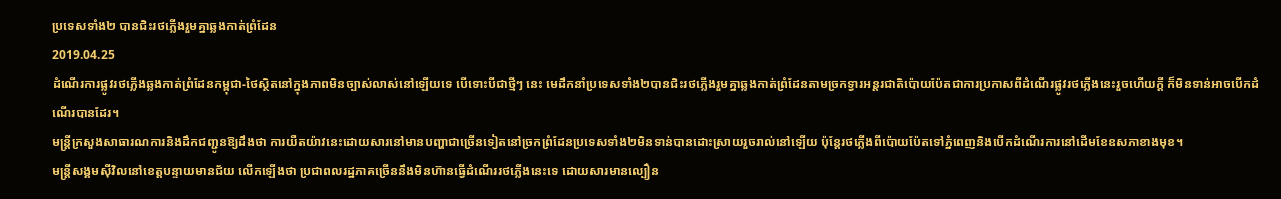ប្រទេសទាំង២ បានជិះរថភ្លើងរួមគ្នាឆ្លងកាត់ព្រំដែន
2019.04.25
ដំណើរការផ្លូវរថភ្លើងឆ្លងកាត់ព្រំដែនកម្ពុជា-ថៃស្ថិតនៅក្នុងភាពមិនច្បាស់លាស់នៅឡើយទេ បើទោះបីជាថ្មីៗ នេះ មេដឹកនាំប្រទេសទាំង២បានជិះរថភ្លើងរួមគ្នាឆ្លងកាត់ព្រំដែនតាមច្រកទ្វារអន្តរជាតិប៉ោយប៉ែតជាការប្រកាសពីដំណើរផ្លូវរថភ្លើងនេះរួចហើយក្ដី ក៏មិនទាន់អាចបើកដំណើរបានដែរ។
មន្ត្រីក្រសួងសាធារណការនិងដឹកជញ្ជូនឱ្យដឹងថា ការយឺតយ៉ាវនេះដោយសារនៅមានបញ្ហាជាច្រើនទៀតនៅច្រកព្រំដែនប្រទេសទាំង២មិនទាន់បានដោះស្រាយរួចរាល់នៅឡើយ ប៉ុន្តែរថភ្លើងពីប៉ោយប៉ែតទៅភ្នំពេញនិងបើកដំណើរការនៅដើមខែឧសភាខាងមុខ។
មន្ត្រីសង្គមស៊ីវិលនៅខេត្តបន្ទាយមានជ័យ លើកឡើងថា ប្រជាពលរដ្ឋភាគច្រើននឹងមិនហ៊ានធ្វើដំណើររថភ្លើងនេះទេ ដោយសារមានល្បឿន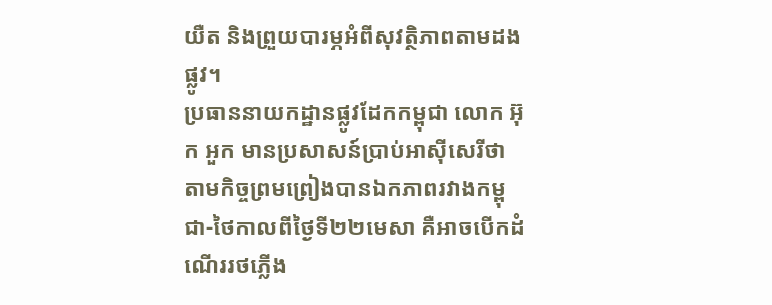យឺត និងព្រួយបារម្ភអំពីសុវត្ថិភាពតាមដងផ្លូវ។
ប្រធាននាយកដ្ឋានផ្លូវដែកកម្ពុជា លោក អ៊ុក អួក មានប្រសាសន៍ប្រាប់អាស៊ីសេរីថា តាមកិច្ចព្រមព្រៀងបានឯកភាពរវាងកម្ពុជា-ថៃកាលពីថ្ងៃទី២២មេសា គឺអាចបើកដំណើររថភ្លើង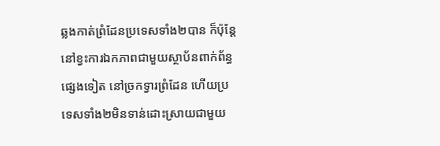ឆ្លងកាត់ព្រំដែនប្រទេសទាំង២បាន ក៏ប៉ុន្តែនៅខ្វះការឯកភាពជាមួយស្ថាប័នពាក់ព័ន្ធផ្សេងទៀត នៅច្រកទ្វារព្រំដែន ហើយប្រទេសទាំង២មិនទាន់ដោះស្រាយជាមួយ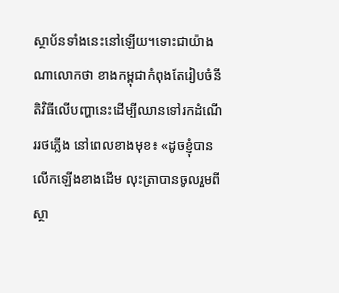ស្ថាប័នទាំងនេះនៅឡើយ។ទោះជាយ៉ាងណាលោកថា ខាងកម្ពុជាកំពុងតែរៀបចំនីតិវិធីលើបញ្ហានេះដើម្បីឈានទៅរកដំណើររថភ្លើង នៅពេលខាងមុខ៖ «ដូចខ្ញុំបានលើកឡើងខាងដើម លុះត្រាបានចូលរួមពីស្ថា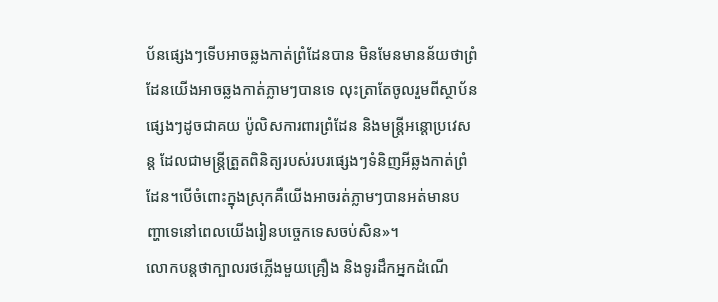ប័នផ្សេងៗទើបអាចឆ្លងកាត់ព្រំដែនបាន មិនមែនមានន័យថាព្រំដែនយើងអាចឆ្លងកាត់ភ្លាមៗបានទេ លុះត្រាតែចូលរួមពីស្ថាប័នផ្សេងៗដូចជាគយ ប៉ូលិសការពារព្រំដែន និងមន្ត្រីអន្តោប្រវេសន្ត ដែលជាមន្ត្រីត្រួតពិនិត្យរបស់របរផ្សេងៗទំនិញអីឆ្លងកាត់ព្រំដែន។បើចំពោះក្នុងស្រុកគឺយើងអាចរត់ភ្លាមៗបានអត់មានបញ្ហាទេនៅពេលយើងរៀនបច្ចេកទេសចប់សិន»។
លោកបន្តថាក្បាលរថភ្លើងមួយគ្រឿង និងទូរដឹកអ្នកដំណើ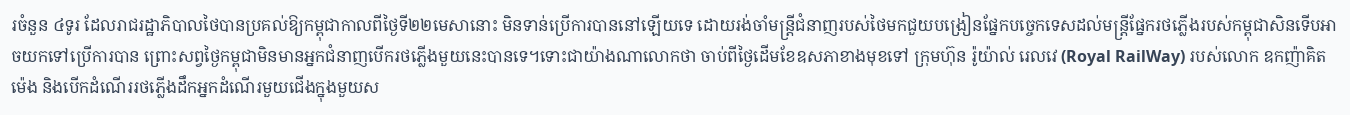រចំនួន ៤ទូរ ដែលរាជរដ្ឋាភិបាលថៃបានប្រគល់ឱ្យកម្ពុជាកាលពីថ្ងៃទី២២មេសានោះ មិនទាន់ប្រើការបាននៅឡើយទេ ដោយរង់ចាំមន្ត្រីជំនាញរបស់ថៃមកជួយបង្រៀនផ្នែកបច្ចេកទេសដល់មន្ត្រីផ្នែករថភ្លើងរបស់កម្ពុជាសិនទើបអាចយកទៅប្រើការបាន ព្រោះសព្វថ្ងៃកម្ពុជាមិនមានអ្នកជំនាញបើករថភ្លើងមួយនេះបានទេ។ទោះជាយ៉ាងណាលោកថា ចាប់ពីថ្ងៃដើមខែឧសភាខាងមុខទៅ ក្រុមហ៊ុន រ៉ូយ៉ាល់ រេលវេ (Royal RailWay) របស់លោក ឧកញ៉ាគិត ម៉េង និងបើកដំណើររថភ្លើងដឹកអ្នកដំណើរមួយជើងក្នុងមួយស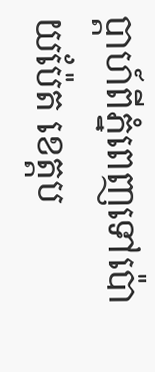ប្ដាហ៍ពីភ្នំពេញទៅប៉ោយប៉ែត ខេត្តប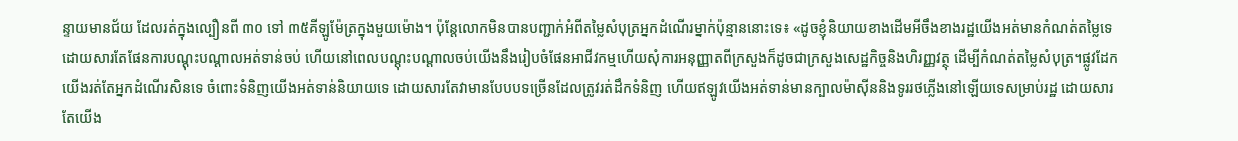ន្ទាយមានជ័យ ដែលរត់ក្នុងល្បឿនពី ៣០ ទៅ ៣៥គីឡូម៉ែត្រក្នុងមួយម៉ោង។ ប៉ុន្តែលោកមិនបានបញ្ជាក់អំពីតម្លៃសំបុត្រអ្នកដំណើរម្នាក់ប៉ុន្មាននោះទេ៖ «ដូចខ្ញុំនិយាយខាងដើមអីចឹងខាងរដ្ឋយើងអត់មានកំណត់តម្លៃទេ ដោយសារតែផែនការបណ្ដុះបណ្ដាលអត់ទាន់ចប់ ហើយនៅពេលបណ្ដុះបណ្ដាលចប់យើងនឹងរៀបចំផែនអាជីវកម្មហើយសុំការអនុញ្ញាតពីក្រសួងក៏ដូចជាក្រសួងសេដ្ឋកិច្ចនិងហិរញ្ញវត្ថុ ដើម្បីកំណត់តម្លៃសំបុត្រ។ផ្លូវដែកយើងរត់តែអ្នកដំណើរសិនទេ ចំពោះទំនិញយើងអត់ទាន់និយាយទេ ដោយសារតែវាមានបែបបទច្រើនដែលត្រូវរត់ដឹកទំនិញ ហើយឥឡូវយើងអត់ទាន់មានក្បាលម៉ាស៊ីននិងទូររថភ្លើងនៅឡើយទេសម្រាប់រដ្ឋ ដោយសារតែយើង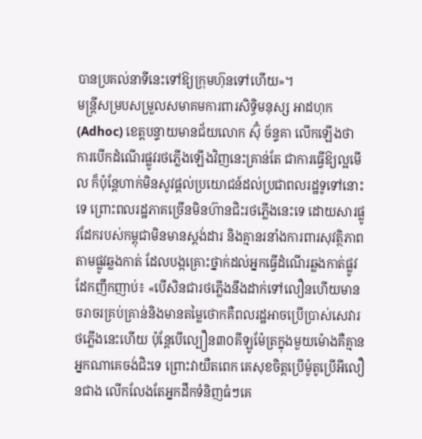បានប្រគល់នាទីនេះទៅឱ្យក្រុមហ៊ុនទៅហើយ»។
មន្ត្រីសម្របសម្រួលសមាគមការពារសិទ្ធិមនុស្ស អាដហុក (Adhoc) ខេត្តបន្ទាយមានជ័យលោក ស៊ុំ ច័ន្ទគា លើកឡើងថា ការបើកដំណើរផ្លូវរថភ្លើងឡើងវិញនេះគ្រាន់តែ ជាការធ្វើឱ្យល្អមើល ក៏ប៉ុន្តែហាក់មិនសូវផ្ដល់ប្រយោជន៍ដល់ប្រជាពលរដ្ឋទូទៅនោះទេ ព្រោះពលរដ្ឋភាគច្រើនមិនហ៊ានជិះរថភ្លើងនេះទេ ដោយសារផ្លូវដែករបស់កម្ពុជាមិនមានស្តង់ដារ និងគ្មានរនាំងការពារសុវត្ថិភាពតាមផ្លូវឆ្លងកាត់ ដែលបង្កគ្រោះថ្នាក់ដល់អ្នកធ្វើដំណើរឆ្លងកាត់ផ្លូវដែកញឹកញាប់៖ «បើសិនជារថភ្លើងនឹងដាក់ទៅលឿនហើយមានចរាចរគ្រប់គ្រាន់និងមានតម្លៃថោកគឺពលរដ្ឋអាចប្រើប្រាស់សេវារថភ្លើងនេះហើយ ប៉ុន្តែបើល្បឿន៣០គីឡូម៉ែត្រក្នុងមួយម៉ោងគឺគ្មានអ្នកណាគេចង់ជិះទេ ព្រោះវាយឺតពេក គេសុខចិត្តប្រើម៉ូតូប្រើអីលឿនជាង លើកលែងតែអ្នកដឹកទំនិញធំៗគេ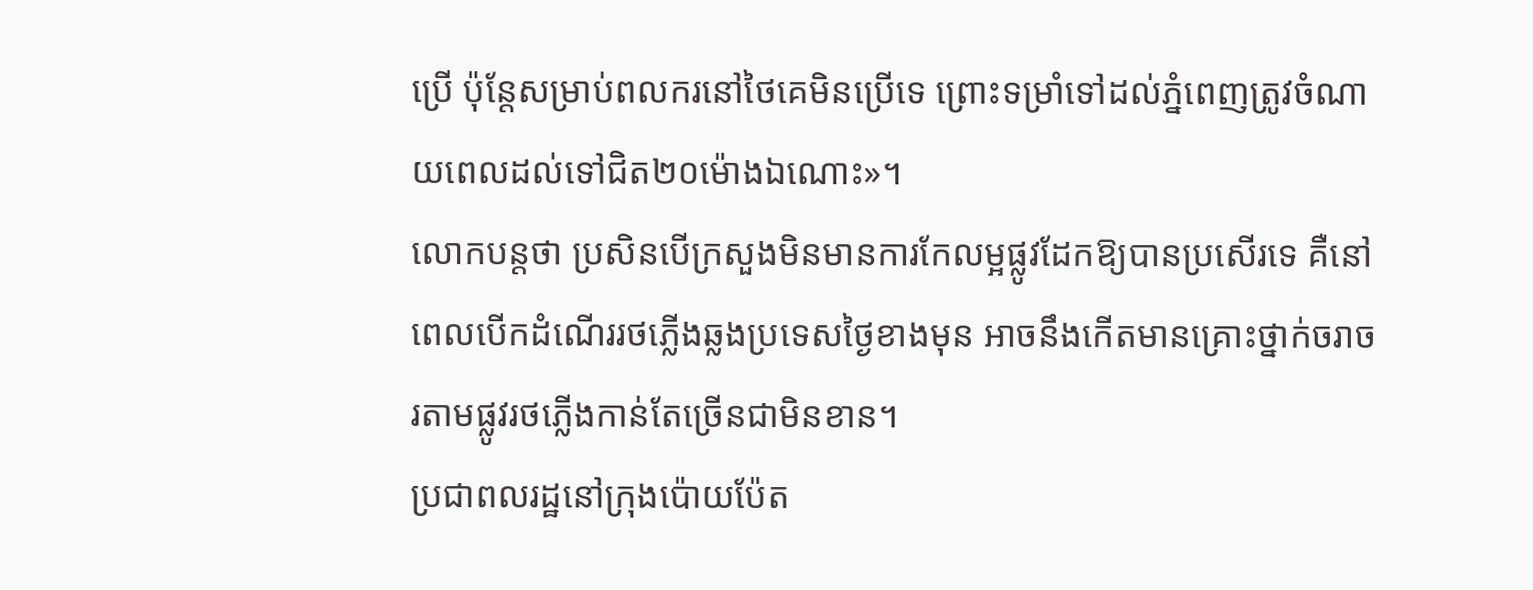ប្រើ ប៉ុន្តែសម្រាប់ពលករនៅថៃគេមិនប្រើទេ ព្រោះទម្រាំទៅដល់ភ្នំពេញត្រូវចំណាយពេលដល់ទៅជិត២០ម៉ោងឯណោះ»។
លោកបន្តថា ប្រសិនបើក្រសួងមិនមានការកែលម្អផ្លូវដែកឱ្យបានប្រសើរទេ គឺនៅពេលបើកដំណើររថភ្លើងឆ្លងប្រទេសថ្ងៃខាងមុន អាចនឹងកើតមានគ្រោះថ្នាក់ចរាចរតាមផ្លូវរថភ្លើងកាន់តែច្រើនជាមិនខាន។
ប្រជាពលរដ្ឋនៅក្រុងប៉ោយប៉ែត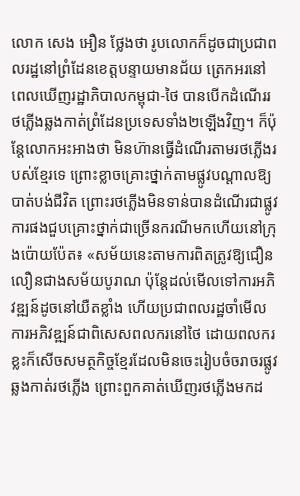លោក សេង អឿន ថ្លែងថា រូបលោកក៏ដូចជាប្រជាពលរដ្ឋនៅព្រំដែនខេត្តបន្ទាយមានជ័យ ត្រេកអរនៅពេលឃើញរដ្ឋាភិបាលកម្ពុជា-ថៃ បានបើកដំណើររថភ្លើងឆ្លងកាត់ព្រំដែនប្រទេសទាំង២ឡើងវិញ។ ក៏ប៉ុន្តែលោកអះអាងថា មិនហ៊ានធ្វើដំណើរតាមរថភ្លើងរបស់ខ្មែរទេ ព្រោះខ្លាចគ្រោះថ្នាក់តាមផ្លូវបណ្ដាលឱ្យបាត់បង់ជីវិត ព្រោះរថភ្លើងមិនទាន់បានដំណើរជាផ្លូវការផងជួបគ្រោះថ្នាក់ជាច្រើនករណីមកហើយនៅក្រុងប៉ោយប៉ែត៖ «សម័យនេះតាមការពិតត្រូវឱ្យជឿនលឿនជាងសម័យបូរាណ ប៉ុន្តែដល់មើលទៅការអភិវឌ្ឍន៍ដូចនៅយឺតខ្លាំង ហើយប្រជាពលរដ្ឋចាំមើលការអភិវឌ្ឍន៍ជាពិសេសពលករនៅថៃ ដោយពលករខ្លះក៏សើចសមត្ថកិច្ចខ្មែរដែលមិនចេះរៀបចំចរាចរផ្លូវឆ្លងកាត់រថភ្លើង ព្រោះពួកគាត់ឃើញរថភ្លើងមកដ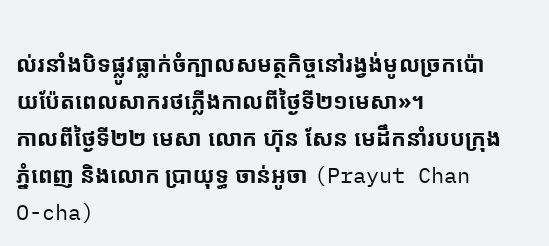ល់រនាំងបិទផ្លូវធ្លាក់ចំក្បាលសមត្ថកិច្ចនៅរង្វង់មូលច្រកប៉ោយប៉ែតពេលសាករថភ្លើងកាលពីថ្ងៃទី២១មេសា»។
កាលពីថ្ងៃទី២២ មេសា លោក ហ៊ុន សែន មេដឹកនាំរបបក្រុងភ្នំពេញ និងលោក ប្រាយុទ្ធ ចាន់អូចា (Prayut Chan O-cha)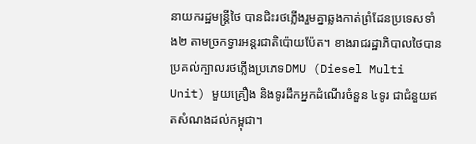នាយករដ្ឋមន្ត្រីថៃ បានជិះរថភ្លើងរួមគ្នាឆ្លងកាត់ព្រំដែនប្រទេសទាំង២ តាមច្រកទ្វារអន្តរជាតិប៉ោយប៉ែត។ ខាងរាជរដ្ឋាភិបាលថៃបានប្រគល់ក្បាលរថភ្លើងប្រភេទDMU (Diesel Multi Unit) មួយគ្រឿង និងទូរដឹកអ្នកដំណើរចំនួន ៤ទូរ ជាជំនួយឥតសំណងដល់កម្ពុជា។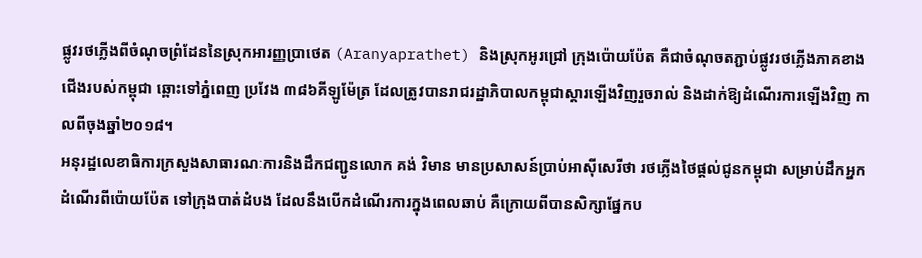ផ្លូវរថភ្លើងពីចំណុចព្រំដែននៃស្រុកអារញ្ញប្រាថេត (Aranyaprathet) និងស្រុកអូរជ្រៅ ក្រុងប៉ោយប៉ែត គឺជាចំណុចតភ្ជាប់ផ្លូវរថភ្លើងភាគខាងជើងរបស់កម្ពុជា ឆ្ពោះទៅភ្នំពេញ ប្រវែង ៣៨៦គីឡូម៉ែត្រ ដែលត្រូវបានរាជរដ្ឋាភិបាលកម្ពុជាស្ដារឡើងវិញរួចរាល់ និងដាក់ឱ្យដំណើរការឡើងវិញ កាលពីចុងឆ្នាំ២០១៨។
អនុរដ្ឋលេខាធិការក្រសួងសាធារណៈការនិងដឹកជញ្ជូនលោក គង់ វិមាន មានប្រសាសន៍ប្រាប់អាស៊ីសេរីថា រថភ្លើងថៃផ្ដល់ជូនកម្ពុជា សម្រាប់ដឹកអ្នកដំណើរពីប៉ោយប៉ែត ទៅក្រុងបាត់ដំបង ដែលនឹងបើកដំណើរការក្នុងពេលឆាប់ គឺក្រោយពីបានសិក្សាផ្នែកប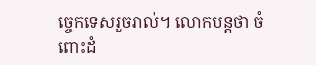ច្ចេកទេសរួចរាល់។ លោកបន្តថា ចំពោះដំ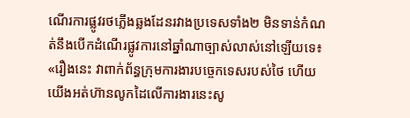ណើរការផ្លូវរថភ្លើងឆ្លងដែនរវាងប្រទេសទាំង២ មិនទាន់កំណត់នឹងបើកដំណើរផ្លូវការនៅឆ្នាំណាច្បាស់លាស់នៅឡើយទេ៖ «រឿងនេះ វាពាក់ព័ន្ធក្រុមការងារបច្ចេកទេសរបស់ថៃ ហើយយើងអត់ហ៊ានលូកដៃលើការងារនេះសូ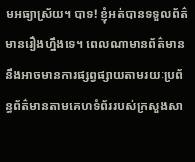មអធ្យាស្រ័យ។ បាទ! ខ្ញុំអត់បានទទួលព័ត៌មានរឿងហ្នឹងទេ។ ពេលណាមានព័ត៌មាននឹងអាចមានការផ្សព្វផ្សាយតាមរយៈប្រព័ន្ធព័ត៌មានតាមគេហទំព័ររបស់ក្រសួងសា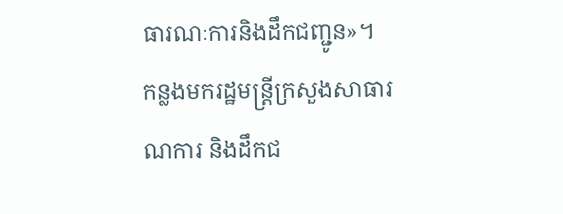ធារណៈការនិងដឹកជញ្ជូន»។
កន្លងមករដ្ឋមន្ត្រីក្រសួងសាធារណការ និងដឹកជ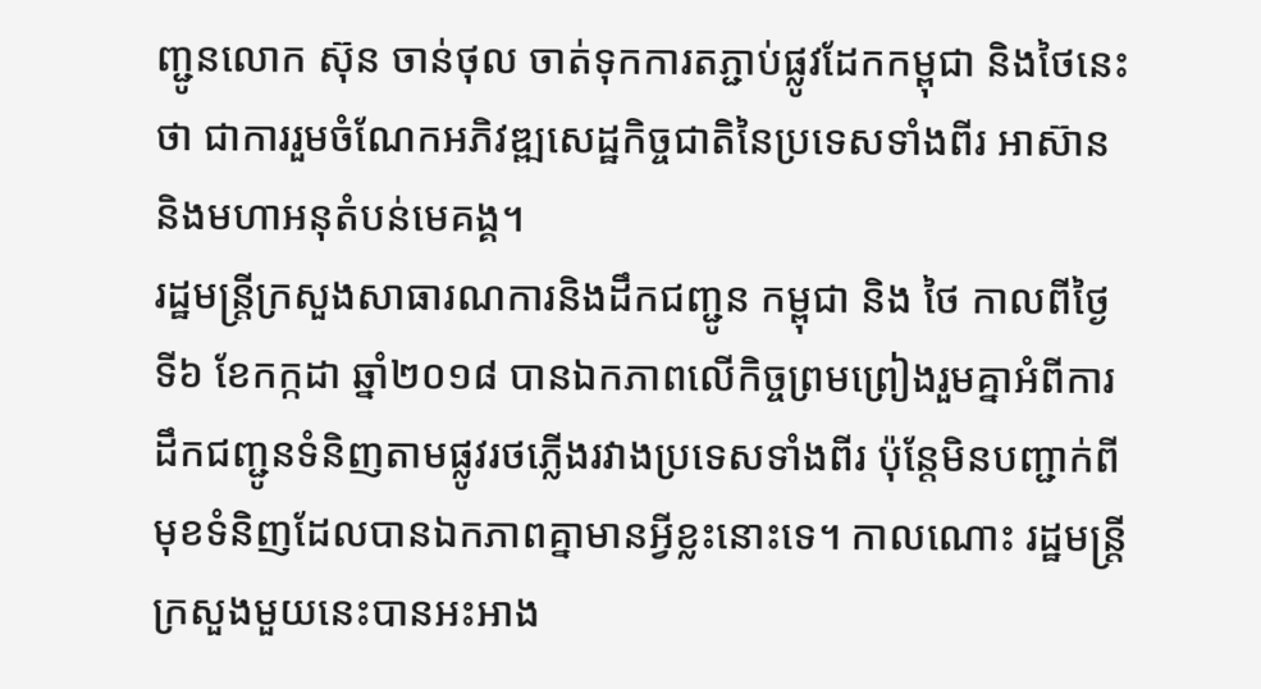ញ្ជូនលោក ស៊ុន ចាន់ថុល ចាត់ទុកការតភ្ជាប់ផ្លូវដែកកម្ពុជា និងថៃនេះថា ជាការរួមចំណែកអភិវឌ្ឍសេដ្ឋកិច្ចជាតិនៃប្រទេសទាំងពីរ អាស៊ាន និងមហាអនុតំបន់មេគង្គ។
រដ្ឋមន្ត្រីក្រសួងសាធារណការនិងដឹកជញ្ជូន កម្ពុជា និង ថៃ កាលពីថ្ងៃទី៦ ខែកក្កដា ឆ្នាំ២០១៨ បានឯកភាពលើកិច្ចព្រមព្រៀងរួមគ្នាអំពីការដឹកជញ្ជូនទំនិញតាមផ្លូវរថភ្លើងរវាងប្រទេសទាំងពីរ ប៉ុន្តែមិនបញ្ជាក់ពីមុខទំនិញដែលបានឯកភាពគ្នាមានអ្វីខ្លះនោះទេ។ កាលណោះ រដ្ឋមន្ត្រីក្រសួងមួយនេះបានអះអាង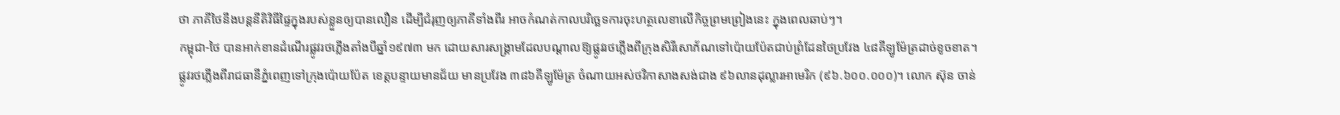ថា ភាគីថៃនឹងបន្តនីតិវិធីផ្ទៃក្នុងរបស់ខ្លួនឲ្យបានលឿន ដើម្បីជំរុញឲ្យភាគីទាំងពីរ អាចកំណត់កាលបរិច្ឆេទការចុះហត្ថលេខាលើកិច្ចព្រមព្រៀងនេះ ក្នុងពេលឆាប់ៗ។
កម្ពុជា-ថៃ បានអាក់ខានដំណើរផ្លូវរថភ្លើងតាំងបីឆ្នាំ១៩៧៣ មក ដោយសារសង្គ្រាមដែលបណ្ដាលឱ្យផ្លូវរថភ្លើងពីក្រុងសិរីសោភ័ណទៅប៉ោយប៉ែតជាប់ព្រំដែនថៃប្រវែង ៤៨គីឡូម៉ែត្រដាច់ខូចខាត។
ផ្លូវរថភ្លើងពីរាជធានីភ្នំពេញទៅក្រុងប៉ោយប៉ែត ខេត្តបន្ទាយមានជ័យ មានប្រវែង ៣៨៦គីឡូម៉ែត្រ ចំណាយអស់ថវិកាសាងសង់ជាង ៩៦លានដុល្លារអាមេរិក (៩៦.៦០០.០០០)។ លោក ស៊ុន ចាន់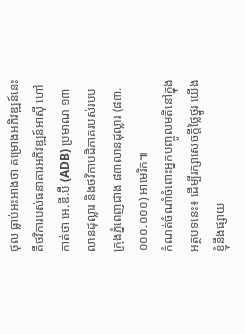ថុល ធ្លាប់អះអាងថា គម្រោងអភិវឌ្ឍន៍នេះ គឺថវិការបស់ធនាគារអភិវឌ្ឍន៍អាស៊ី ហៅកាត់ថា អេ.ឌី.ប៊ី (ADB) ប្រមាណ ១៣លានដុល្លារ និងថវិកាបដិភាគរបស់របបក្រុងភ្នំពេញជាង ៨៣លានដុល្លារ (៨៣.០០០.០០០) អាមេរិក៕
កំណត់ចំណាំចំពោះអ្នកបញ្ចូលមតិនៅក្នុងអត្ថបទនេះ៖ ដើម្បីរក្សាសេចក្ដីថ្លៃថ្នូរ យើងខ្ញុំនឹងផ្សាយ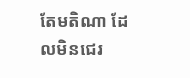តែមតិណា ដែលមិនជេរ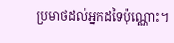ប្រមាថដល់អ្នកដទៃប៉ុណ្ណោះ។